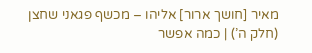מאיר [חושך ארור] אליהו – מכשף פגאני שחצן (חלק ה’) | כמה אפשר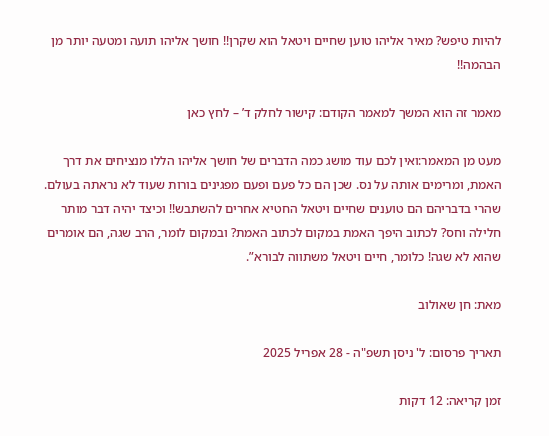להיות טיפש? מאיר אליהו טוען שחיים ויטאל הוא שקרן!! חושך אליהו תועה ומטעה יותר מן הבהמה!!

מאמר זה הוא המשך למאמר הקודם: קישור לחלק ד’ – לחץ כאן

מעט מן המאמר:ואין לכם עוד מושג כמה הדברים של חושך אליהו הללו מנציחים את דרך האמת, ומרימים אותה על נס. שכן הם כל פעם ופעם מפגינים בורות שעוד לא נראתה בעולם. שהרי בדבריהם הם טוענים שחיים ויטאל החטיא אחרים להשתבש!! וכיצד יהיה דבר מותר חלילה וחס? לכתוב היפך האמת במקום לכתוב האמת? ובמקום לומר, הרב שגה, הם אומרים שהוא לא שגה! כלומר, חיים ויטאל משתווה לבורא”.

מאת: חן שאולוב

תאריך פרסום: ל' ניסן תשפ"ה - 28 אפריל 2025

זמן קריאה: 12 דקות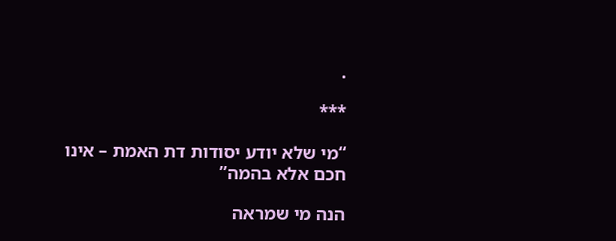.

***

“מי שלא יודע יסודות דת האמת – אינו חכם אלא בהמה”

הנה מי שמראה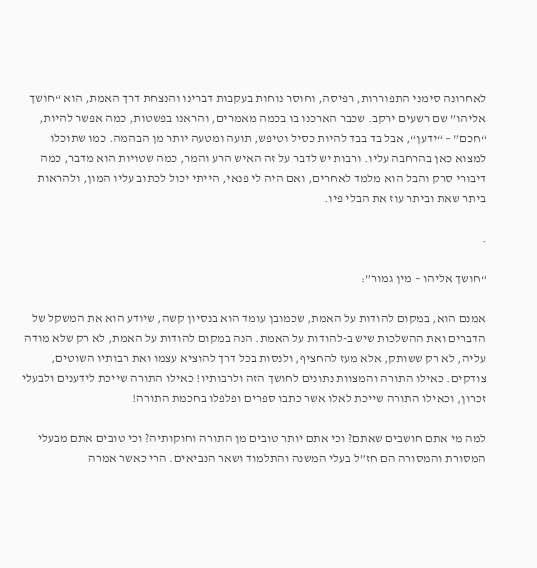לאחרונה סימני התפוררות, רפיסה, וחוסר נוחות בעקבות דברינו והנצחת דרך האמת, הוא “חושך אליהו” שם רשעים ירקב. שכבר הארכנו בו בכמה מאמרים, והראנו בפשטות, כמה אפשר להיות, “חכם” – “ידען“, אבל בד בבד להיות כסיל וטיפש, תועה ומטעה יותר מן הבהמה. כמו שתוכלו למצוא כאן בהרחבה עליו. ורבות יש לדבר על זה האיש הרע והמר, כמה שטויות הוא מדבר, כמה דיבורי סרק והבל הוא מלמד לאחרים, ואם היה לי פנאי, הייתי יכול לכתוב עליו המון, ולהראות ביתר שאת וביתר עוז את הבלי פיו.

.

“חושך אליהו – מין גמור”:

אמנם הוא, במקום להודות על האמת, שכמובן עומד הוא בנסיון קשה, שיודע הוא את המשקל של הדברים ואת ההשלכות שיש ב-להודות על האמת. הנה במקום להודות על האמת, לא רק שלא מודה עליה, לא רק ששותק, אלא מעז להחציף, ולנסות בכל דרך להוציא עצמו ואת רבותיו השוטים, צודקים. כאילו התורה והמצוות נתונים לחושך הזה ולרבותיו! כאילו התורה שייכת לידענים ולבעלי זכרון, וכאילו התורה שייכת לאלו אשר כתבו ספרים ופלפלו בחכמת התורה!

למה מי אתם חושבים שאתם? וכי אתם יותר טובים מן התורה וחוקותיה? וכי טובים אתם מבעלי המסורת והמסורה הם חז”ל בעלי המשנה והתלמוד ושאר הנביאים. הרי כאשר אמרה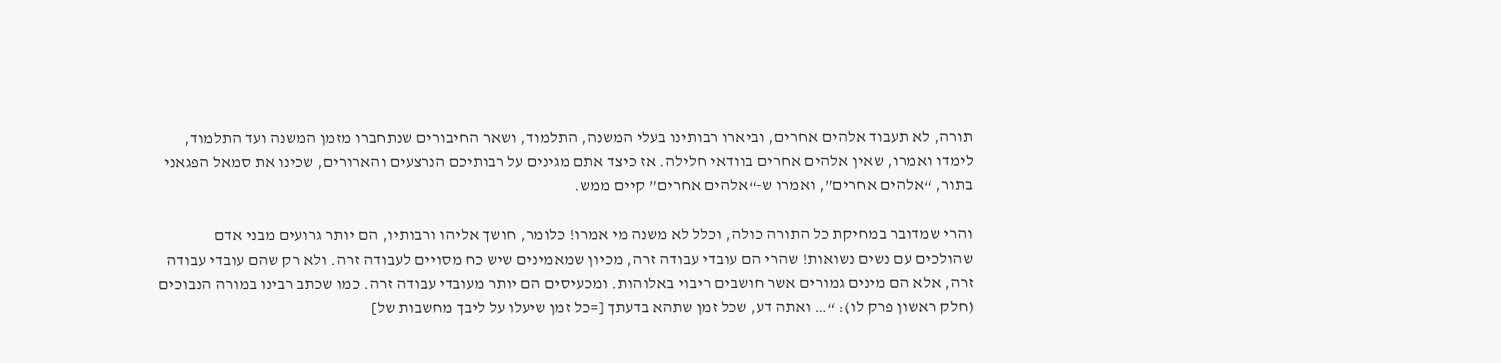תורה, לא תעבוד אלהים אחרים, וביארו רבותינו בעלי המשנה, התלמוד, ושאר החיבורים שנתחברו מזמן המשנה ועד התלמוד, לימדו ואמרו, שאין אלהים אחרים בוודאי חלילה. אז כיצד אתם מגינים על רבותיכם הנרצעים והארורים, שכינו את סמאל הפגאני בתור, “אלהים אחרים”, ואמרו ש-“אלהים אחרים” קיים ממש.

והרי שמדובר במחיקת כל התורה כולה, וכלל לא משנה מי אמרו! כלומר, חושך אליהו ורבותיו, הם יותר גרועים מבני אדם שהולכים עם נשים נשואות! שהרי הם עובדי עבודה זרה, מכיון שמאמינים שיש כח מסויים לעבודה זרה. ולא רק שהם עובדי עבודה זרה, אלא הם מינים גמורים אשר חושבים ריבוי באלוהות. ומכעיסים הם יותר מעובדי עבודה זרה. כמו שכתב רבינו במורה הנבוכים (חלק ראשון פרק לו): “… ואתה דע, שכל זמן שתהא בדעתך [=כל זמן שיעלו על ליבך מחשבות של]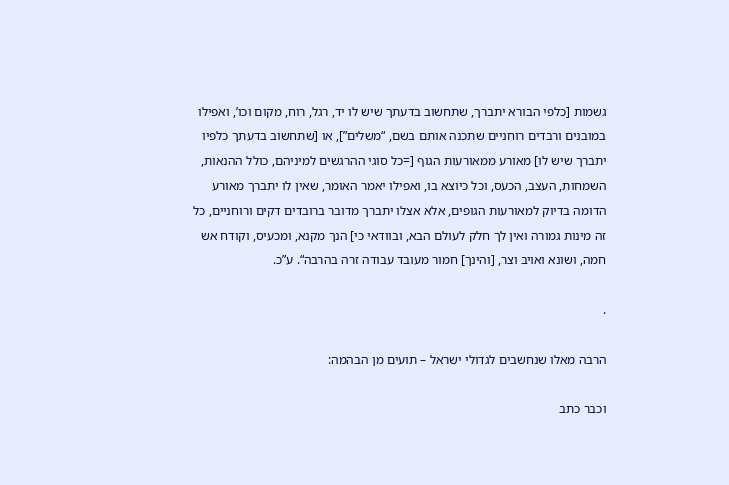גשמות [כלפי הבורא יתברך, שתחשוב בדעתך שיש לו יד, רגל, רוח, מקום וכו’, ואפילו במובנים ורבדים רוחניים שתכנה אותם בשם, “משלים”], או [שתחשוב בדעתך כלפיו יתברך שיש לו] מאורע ממאורעות הגוף [=כל סוגי ההרגשים למיניהם, כולל ההנאות, השמחות, העצב, הכעס, וכל כיוצא בו, ואפילו יאמר האומר, שאין לו יתברך מאורע הדומה בדיוק למאורעות הגופים, אלא אצלו יתברך מדובר ברובדים דקים ורוחניים, כל זה מינות גמורה ואין לך חלק לעולם הבא, ובוודאי כי] הנך מקנא, ומכעיס, וקודח אש חמה, ושונא ואויב וצר, [והינך] חמור מעובד עבודה זרה בהרבה“. ע”כ.

.

הרבה מאלו שנחשבים לגדולי ישראל – תועים מן הבהמה:

וכבר כתב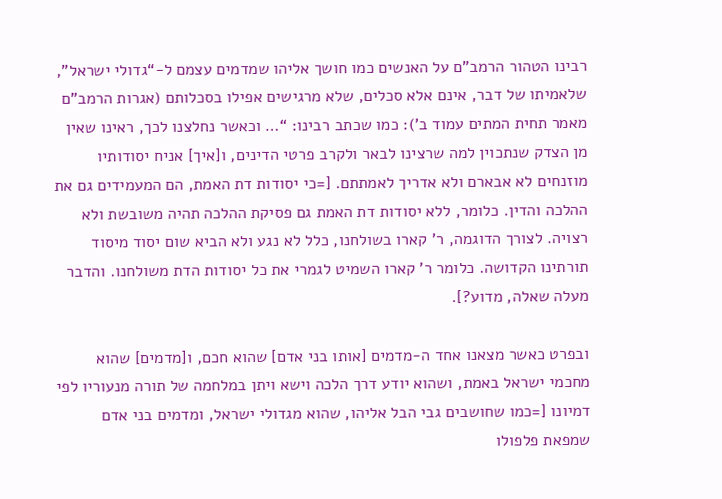רבינו הטהור הרמב”ם על האנשים כמו חושך אליהו שמדמים עצמם ל-“גדולי ישראל”, שלאמיתו של דבר, אינם אלא סכלים, שלא מרגישים אפילו בסכלותם (אגרות הרמב”ם מאמר תחית המתים עמוד ב’): כמו שכתב רבינו: “… וכאשר נחלצנו לכך, ראינו שאין מן הצדק שנתכוין למה שרצינו לבאר ולקרב פרטי הדינים, ו[איך] אניח יסודותיו מוזנחים לא אבארם ולא אדריך לאמתתם. [=כי יסודות דת האמת, הם המעמידים גם את ההלכה והדין. כלומר, ללא יסודות דת האמת גם פסיקת ההלכה תהיה משובשת ולא רצויה. לצורך הדוגמה, ר’ קארו בשולחנו, כלל לא נגע ולא הביא שום יסוד מיסוד תורתינו הקדושה. כלומר ר’ קארו השמיט לגמרי את כל יסודות הדת משולחנו. והדבר מעלה שאלה, מדוע?].

ובפרט כאשר מצאנו אחד ה-מדמים [אותו בני אדם] שהוא חכם, ו[מדמים] שהוא מחכמי ישראל באמת, ושהוא יודע דרך הלכה וישא ויתן במלחמה של תורה מנעוריו לפי דמיונו [=כמו שחושבים גבי הבל אליהו, שהוא מגדולי ישראל, ומדמים בני אדם שמפאת פלפולו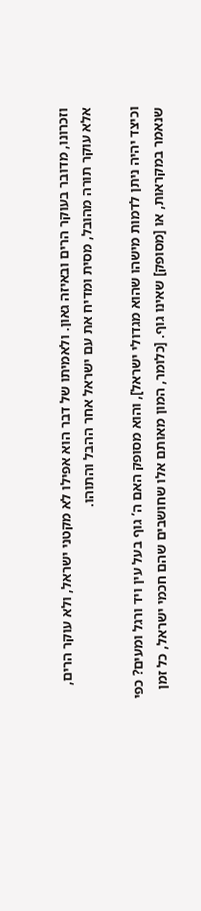וזכרונו, מדובר בעוקר הרים ובאיזה גאון. ולאמיתו של דבר הוא אפילו לא מקטני ישראל, ולא עוקר הרים, אלא עוקר תורה מהובל, מסית ומדיח את עם ישראל אחר ההבל והתוהו.

וכיצד יהיה ניתן לדמות מישהו שהוא מגדולי ישראל], והוא מסופק האם ה’ גוף בעל עין ויד ורגל ומעים? כפי שנאמר במקראות, או [מסופק] שאינו גוף. [כלומר, המון מאותם אלו שחושבים שהם חכמי ישראל, כל זמן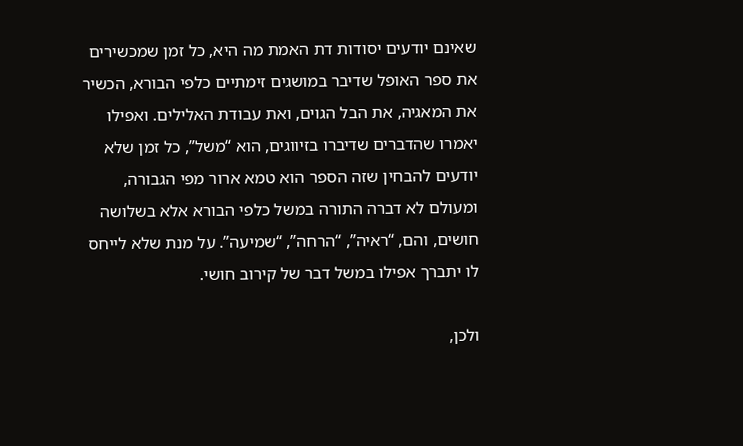שאינם יודעים יסודות דת האמת מה היא, כל זמן שמכשירים את ספר האופל שדיבר במושגים זימתיים כלפי הבורא, הכשיר את המאגיה, את הבל הגוים, ואת עבודת האלילים. ואפילו יאמרו שהדברים שדיברו בזיווגים, הוא “משל”, כל זמן שלא יודעים להבחין שזה הספר הוא טמא ארור מפי הגבורה, ומעולם לא דברה התורה במשל כלפי הבורא אלא בשלושה חושים, והם, “ראיה”, “הרחה”, “שמיעה”. על מנת שלא לייחס לו יתברך אפילו במשל דבר של קירוב חושי.

ולכן,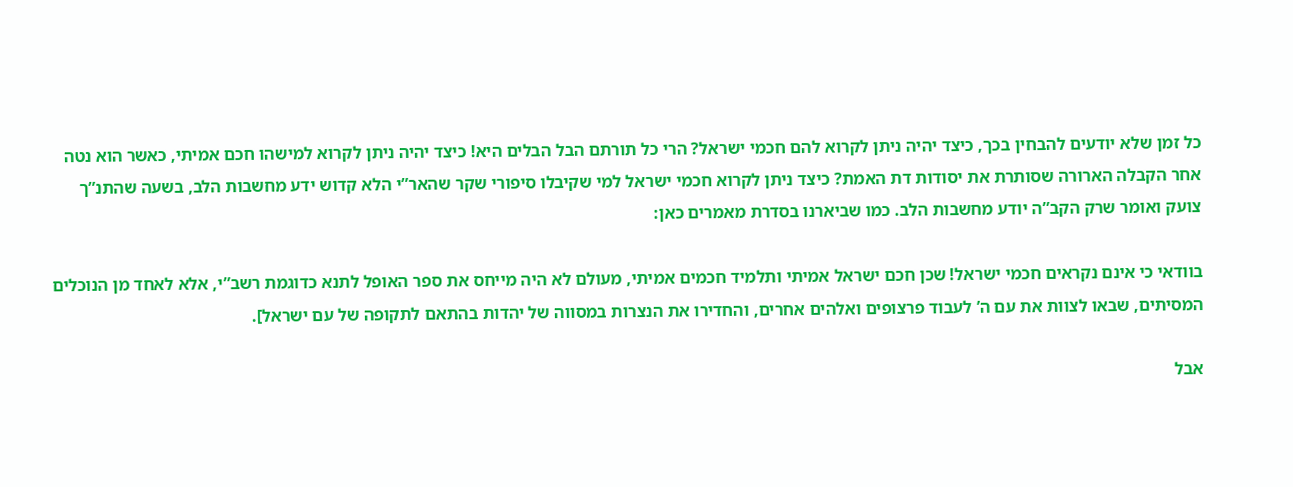כל זמן שלא יודעים להבחין בכך, כיצד יהיה ניתן לקרוא להם חכמי ישראל? הרי כל תורתם הבל הבלים היא! כיצד יהיה ניתן לקרוא למישהו חכם אמיתי, כאשר הוא נטה אחר הקבלה הארורה שסותרת את יסודות דת האמת? כיצד ניתן לקרוא חכמי ישראל למי שקיבלו סיפורי שקר שהאר”י הלא קדוש ידע מחשבות הלב, בשעה שהתנ”ך צועק ואומר שרק הקב”ה יודע מחשבות הלב. כמו שביארנו בסדרת מאמרים כאן:

בוודאי כי אינם נקראים חכמי ישראל! שכן חכם ישראל אמיתי ותלמיד חכמים אמיתי, מעולם לא היה מייחס את ספר האופל לתנא כדוגמת רשב”י, אלא לאחד מן הנוכלים המסיתים, שבאו לצוות את עם ה’ לעבוד פרצופים ואלהים אחרים, והחדירו את הנצרות במסווה של יהדות בהתאם לתקופה של עם ישראל].

אבל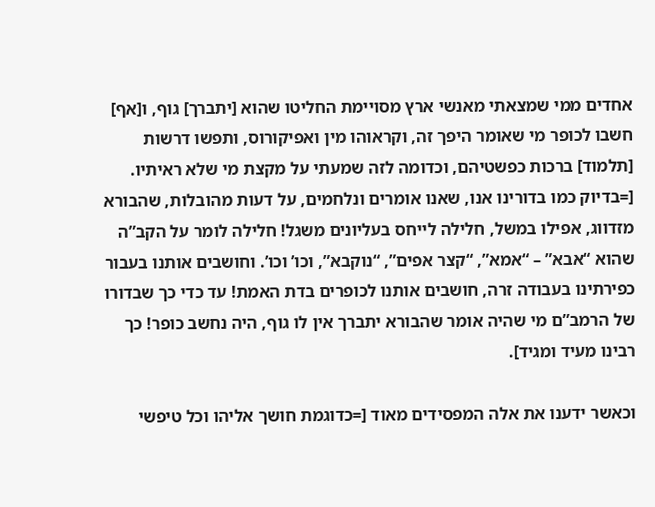אחדים ממי שמצאתי מאנשי ארץ מסויימת החליטו שהוא [יתברך] גוף, ו[אף] חשבו לכופר מי שאומר היפך זה, וקראוהו מין ואפיקורוס, ותפשו דרשות [תלמוד] ברכות כפשטיהם, וכדומה לזה שמעתי על מקצת מי שלא ראיתיו. [=בדיוק כמו בדורינו אנו, שאנו אומרים ונלחמים, על דעות מהובלות, שהבורא מזדווג, אפילו במשל, חלילה לייחס בעליונים משגל! חלילה לומר על הקב”ה שהוא “אבא” – “אמא”, “קצר אפים”, “נוקבא”, וכו’ וכו’. וחושבים אותנו בעבור כפירתינו בעבודה זרה, חושבים אותנו לכופרים בדת האמת! עד כדי כך שבדורו של הרמב”ם מי שהיה אומר שהבורא יתברך אין לו גוף, היה נחשב כופר! כך רבינו מעיד ומגיד].

וכאשר ידענו את אלה המפסידים מאוד [=כדוגמת חושך אליהו וכל טיפשי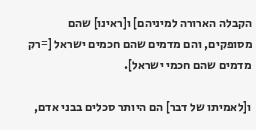הקבלה הארורה למיניהם] ו[ראינו] שהם מסופקים, והם מדמים שהם חכמים ישראל [=רק מדמים שהם חכמי ישראל].

ו[לאמיתו של דבר] הם היותר סכלים בבני אדם,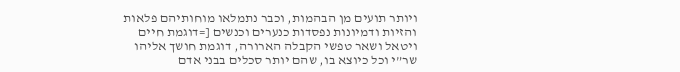ויותר תועים מן הבהמות, וכבר נתמלאו מוחותיהם פלאות והזיות ודמיונות נפסדות כנערים וכנשים [=דוגמת חיים ויטאל ושאר טפשי הקבלה הארורה, דוגמת חושך אליהו שר”י וכל כיוצא בו, שהם יותר סכלים בבני אדם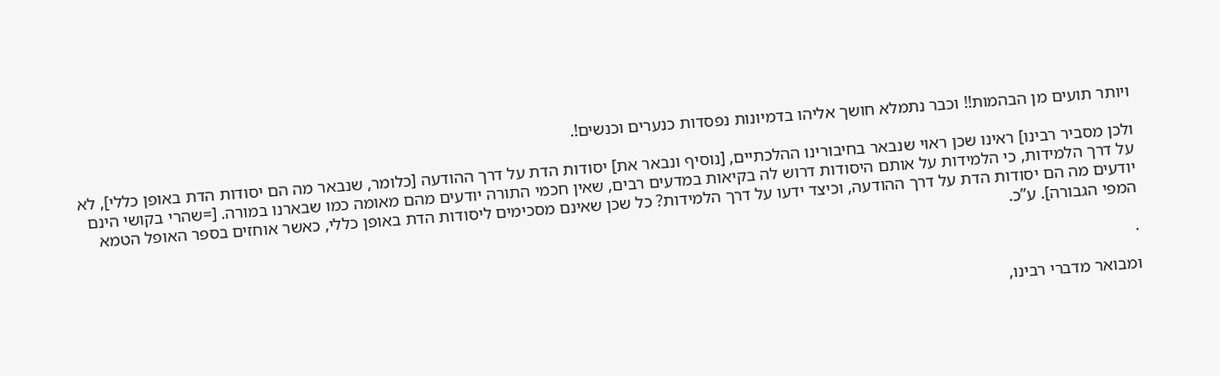ויותר תועים מן הבהמות!! וכבר נתמלא חושך אליהו בדמיונות נפסדות כנערים וכנשים!.

ולכן מסביר רבינו] ראינו שכן ראוי שנבאר בחיבורינו ההלכתיים, [נוסיף ונבאר את] יסודות הדת על דרך ההודעה [כלומר, שנבאר מה הם יסודות הדת באופן כללי], לא על דרך הלמידות, כי הלמידות על אותם היסודות דרוש לה בקיאות במדעים רבים, שאין חכמי התורה יודעים מהם מאומה כמו שבארנו במורה. [=שהרי בקושי הינם יודעים מה הם יסודות הדת על דרך ההודעה, וכיצד ידעו על דרך הלמידות? כל שכן שאינם מסכימים ליסודות הדת באופן כללי, כאשר אוחזים בספר האופל הטמא המפי הגבורה]. ע”כ.

.

ומבואר מדברי רבינו,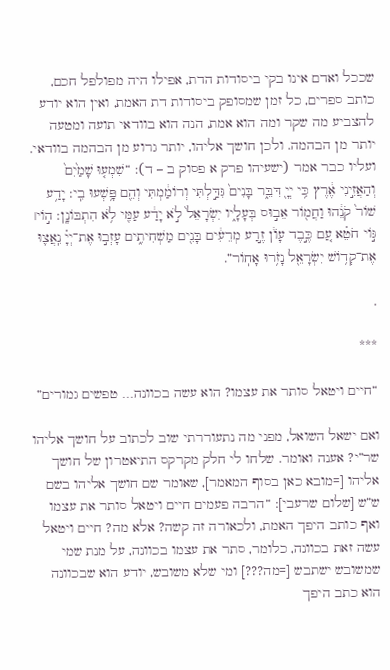שככל ואדם אינו בקי ביסודות הדת, אפילו היה מפולפל חכם, כותב ספרים, כל זמן שמסופק ביסודות דת האמת, ואין הוא יודע להצביע מה שקר ומה הוא אמת, הנה הוא בוודאי תועה ומטעה יותר מן הבהמה. ולכן חושך אליהו, יותר גרוע מן הבהמה בוודאי. ועליו כבר אמר (ישעיהו פרק א פסוק ב – ד): “שִׁמְע֤וּ שָׁמַ֙יִם֙ וְהַאֲזִ֣ינִי אֶ֔רֶץ כִּ֥י יְיָ֖ דִּבֵּ֑ר בָּנִים֙ גִּדַּ֣לְתִּי וְרוֹמַ֔מְתִּי וְהֵ֖ם פָּ֥שְׁעוּ בִֽי: יָדַ֥ע שׁוֹר֙ קֹנֵ֔הוּ וַחֲמ֖וֹר אֵב֣וּס בְּעָלָ֑יו יִשְׂרָאֵל֙ לֹ֣א יָדַ֔ע עַמִּ֖י לֹ֥א הִתְבּוֹנָֽן: ה֣וֹי׀ גּ֣וֹי חֹטֵ֗א עַ֚ם כֶּ֣בֶד עָוֹ֔ן זֶ֣רַע מְרֵעִ֔ים בָּנִ֖ים מַשְׁחִיתִ֑ים עָזְב֣וּ אֶת־יְיָ֗ נִֽאֲצ֛וּ אֶת־קְד֥וֹשׁ יִשְׂרָאֵ֖ל נָזֹ֥רוּ אָחֽוֹר”.

.

***

“חיים ויטאל סותר את עצמו? הוא עשה בכוונה… טפשים גמורים”

ואם ישאל השואל, מפני מה נתעוררתי שוב לכתוב על חושך אליהו שר”י? אענה ואומר. שלחו לי חלק מקרקס התיאטרון של חושך אליהו [=מובא כאן בסוף המאמר], שאומר שם חושך אליהו בשם ש”ש [שלום שרעבי]: “הרבה פעמים חיים ויטאל סותר את עצמו ואף כותב היפך האמת, ולכאורה זה קשה? אלא מה? חיים ויטאל עשה זאת בכוונה, כלומר, סתר את עצמו בכוונה, על מנת שמי שמשובש ישתבש [=מה???] ומי שלא משובש, יודע הוא שבכוונה הוא כתב היפך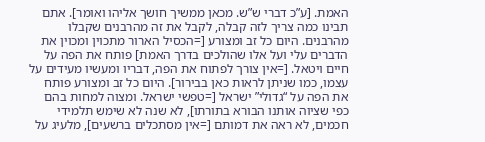האמת. [ע”כ דברי ש”ש. מכאן ממשיך חושך אליהו ואומר]. אתם תבינו כמה צריך לזה קבלה, לקבל את זה מהרבנים שקבלו מהרבנים. היום כל זב ומצורע [=הכסיל הארור מתכוין ומכוין את הדברים עלי ועל אלו שהולכים בדרך האמת] פותח את הפה על חיים ויטאל. [=אין צורך לפתוח את הפה, דבריו ומעשיו מעידים על עצמו, כמו שניתן לראות כאן בבירור]. היום כל זב ומצורע פותח את הפה על “גדולי” ישראל [=טפשי ישראל. ומצוה למחות בהם כפי שציוה אותנו הבורא בתורתו], לא שנה לא שימש תלמידי חכמים, לא ראה את דמותם [=אין מסתכלים ברשעים], מלעיג על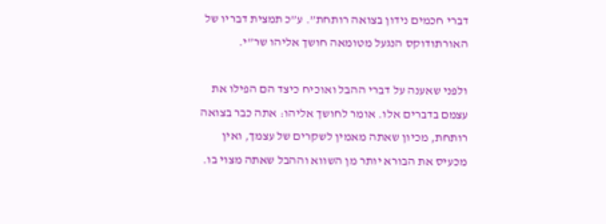דברי חכמים נידון בצואה רותחת”. ע”כ תמצית דבריו של האורתודוקס הנגעל מטומאה חושך אליהו שר”י.

ולפני שאענה על דברי ההבל ואוכיח כיצד הם הפילו את עצמם בדברים אלו. אומר לחושך אליהו: אתה כבר בצואה רותחת, מכיון שאתה מאמין לשקרים של עצמך, ואין מכעיס את הבורא יותר מן השווא וההבל שאתה מצוי בו.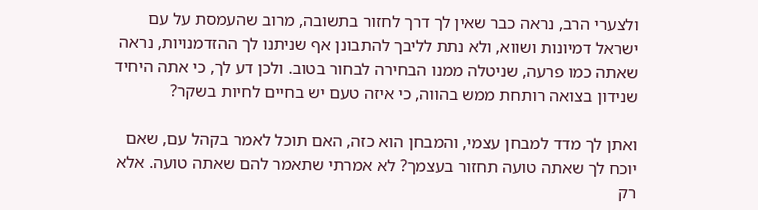ולצערי הרב, נראה כבר שאין לך דרך לחזור בתשובה, מרוב שהעמסת על עם ישראל דמיונות ושווא, ולא נתת לליבך להתבונן אף שניתנו לך ההזדמנויות, נראה שאתה כמו פרעה, שניטלה ממנו הבחירה לבחור בטוב. ולכן דע לך, כי אתה היחיד שנידון בצואה רותחת ממש בהווה, כי איזה טעם יש בחיים לחיות בשקר?

ואתן לך מדד למבחן עצמי, והמבחן הוא כזה, האם תוכל לאמר בקהל עם, שאם יוכח לך שאתה טועה תחזור בעצמך? לא אמרתי שתאמר להם שאתה טועה. אלא רק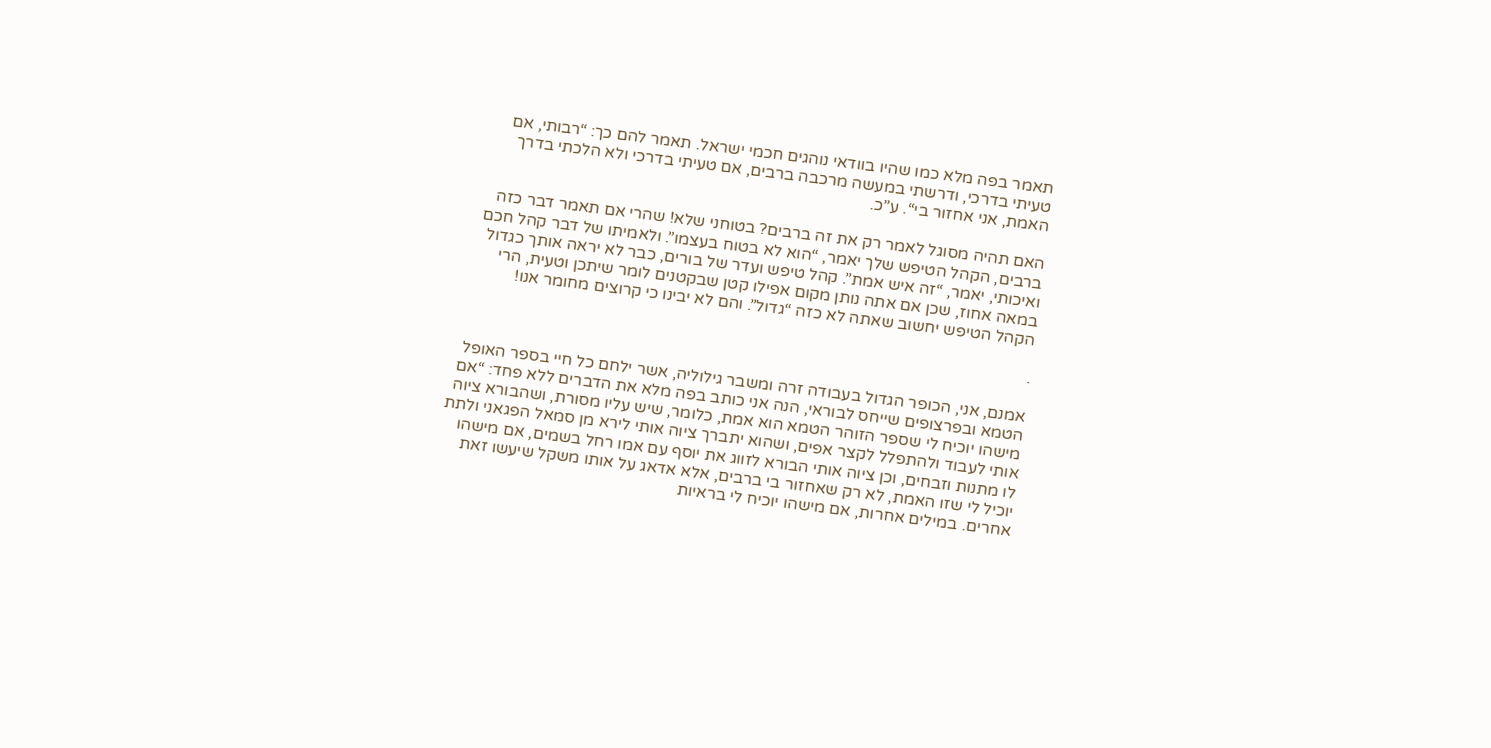תאמר בפה מלא כמו שהיו בוודאי נוהגים חכמי ישראל. תאמר להם כך: “רבותי, אם טעיתי בדרכי, ודרשתי במעשה מרכבה ברבים, אם טעיתי בדרכי ולא הלכתי בדרך האמת, אני אחזור בי“. ע”כ.

האם תהיה מסוגל לאמר רק את זה ברבים? בטוחני שלא! שהרי אם תאמר דבר כזה ברבים, הקהל הטיפש שלך יאמר, “הוא לא בטוח בעצמו”. ולאמיתו של דבר קהל חכם ואיכותי, יאמר, “זה איש אמת”. קהל טיפש ועדר של בורים, כבר לא יראה אותך כגדול במאה אחוז, שכן אם אתה נותן מקום אפילו קטן שבקטנים לומר שיתכן וטעית, הרי הקהל הטיפש יחשוב שאתה לא כזה “גדול”. והם לא יבינו כי קרוצים מחומר אנו!

.

אמנם, אני, הכופר הגדול בעבודה זרה ומשבר גילוליה, אשר ילחם כל חיי בספר האופל הטמא ובפרצופים שייחס לבוראי, הנה אני כותב בפה מלא את הדברים ללא פחד: “אם מישהו יוכיח לי שספר הזוהר הטמא הוא אמת, כלומר, שיש עליו מסורת, ושהבורא ציוה אותי לעבוד ולהתפלל לקצר אפים, ושהוא יתברך ציוה אותי לירא מן סמאל הפגאני ולתת לו מתנות וזבחים, וכן ציוה אותי הבורא לזווג את יוסף עם אמו רחל בשמים, אם מישהו יוכיל לי שזו האמת, לא רק שאחזור בי ברבים, אלא אדאג על אותו משקל שיעשו זאת אחרים. במילים אחרות, אם מישהו יוכיח לי בראיות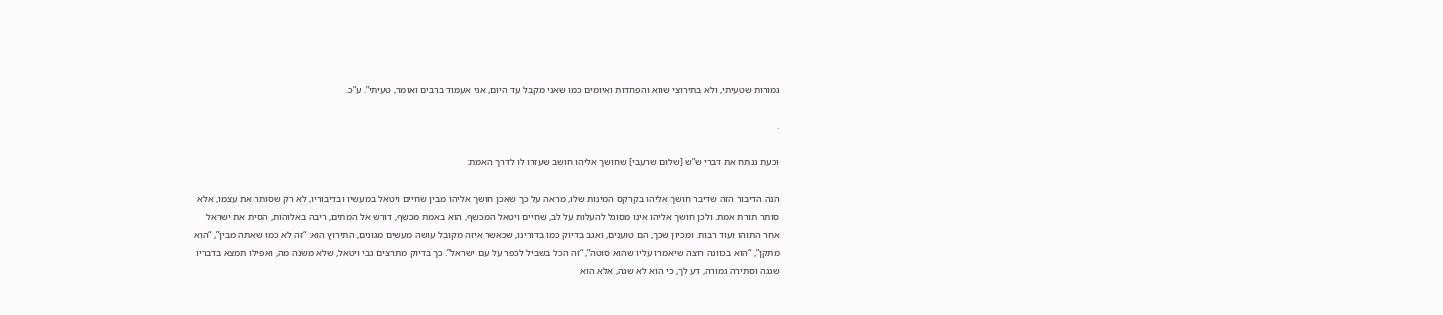גמורות שטעיתי, ולא בתירוצי שווא והפחדות ואיומים כמו שאני מקבל עד היום, אני אעמוד ברבים ואומר, טעיתי”. ע”כ.

.

וכעת ננתח את דברי ש”ש [שלום שרעבי] שחושך אליהו חושב שעזרו לו לדרך האמת:

הנה הדיבור הזה שדיבר חושך אליהו בקרקס המינות שלו, מראה על כך שאכן חושך אליהו מבין שחיים ויטאל במעשיו ובדיבוריו, לא רק שסותר את עצמו, אלא סותר תורת אמת. ולכן חושך אליהו אינו מסוגל להעלות על לב, שחיים ויטאל המכשף, הוא באמת מכשף, דורש אל המתים, ריבה באלוהות, הסית את ישראל אחר התוהו ועוד רבות. ומכיון שכך, הם טוענים, ואגב בדיוק כמו בדורינו, שכאשר איזה מקובל עושה מעשים מגונים, התירוץ הוא: “זה לא כמו שאתה מבין”, “הוא מתקן”, “הוא בכוונה רוצה שיאמרו עליו שהוא סוטה”, “זה הכל בשביל לכפר על עם ישראל”. כך בדיוק מתרצים גבי ויטאל, שלא משנה מה, ואפילו תמצא בדבריו שגגה וסתירה גמורה, דע לך, כי הוא לא שגה, אלא הוא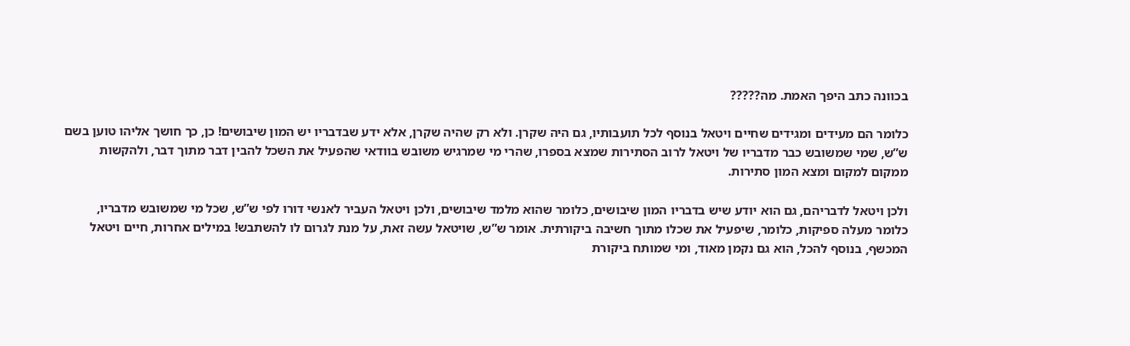בכוונה כתב היפך האמת. מה?????

כלומר הם מעידים ומגידים שחיים ויטאל בנוסף לכל תועבותיו, גם היה שקרן. ולא רק שהיה שקרן, אלא ידע שבדבריו יש המון שיבושים! כן, כך חושך אליהו טוען בשם ש”ש, שמי שמשובש כבר מדבריו של ויטאל לרוב הסתירות שמצא בספרו, שהרי מי שמרגיש משובש בוודאי שהפעיל את השכל להבין דבר מתוך דבר, ולהקשות ממקום למקום ומצא המון סתירות.

ולכן ויטאל לדבריהם, גם הוא יודע שיש בדבריו המון שיבושים, כלומר שהוא מלמד שיבושים, ולכן ויטאל העביר לאנשי דורו לפי ש”ש, שכל מי שמשובש מדבריו, כלומר מעלה ספיקות, כלומר, שיפעיל את שכלו מתוך חשיבה ביקורתית. אומר ש”ש, שויטאל עשה זאת, על מנת לגרום לו להשתבש! במילים אחרות, חיים ויטאל המכשף, בנוסף להכל, הוא גם נקמן מאוד, ומי שמותח ביקורת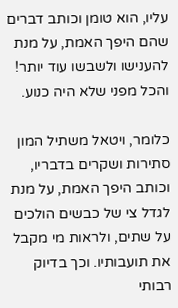עליו, הוא טומן וכותב דברים שהם היפך האמת, על מנת להענישו ולשבשו עוד יותר! והכל מפני שלא היה כנוע.

כלומר, ויטאל משתיל המון סתירות ושקרים בדבריו, וכותב היפך האמת, על מנת לגדל צי של כבשים הולכים על שתים, ולראות מי מקבל את תועבותיו. וכך בדיוק רבותי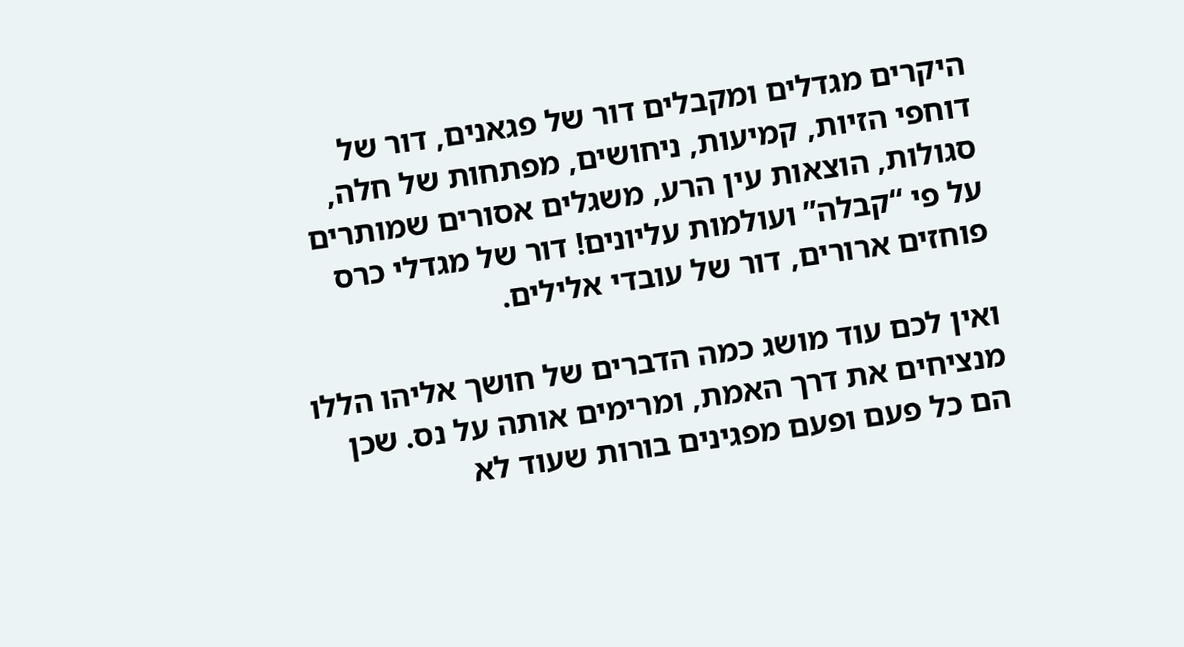היקרים מגדלים ומקבלים דור של פגאנים, דור של דוחפי הזיות, קמיעות, ניחושים, מפתחות של חלה, סגולות, הוצאות עין הרע, משגלים אסורים שמותרים על פי “קבלה” ועולמות עליונים! דור של מגדלי כרס פוחזים ארורים, דור של עובדי אלילים.

ואין לכם עוד מושג כמה הדברים של חושך אליהו הללו מנציחים את דרך האמת, ומרימים אותה על נס. שכן הם כל פעם ופעם מפגינים בורות שעוד לא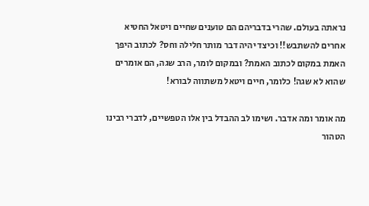נראתה בעולם. שהרי בדבריהם הם טוענים שחיים ויטאל החטיא אחרים להשתבש!! וכיצד יהיה דבר מותר חלילה וחס? לכתוב היפך האמת במקום לכתוב האמת? ובמקום לומר, הרב שגה, הם אומרים שהוא לא שגה! כלומר, חיים ויטאל משתווה לבורא!

מה אומר ומה אדבר. ושימו לב ההבדל בין אלו הטפשיים, לדברי רבינו הטהור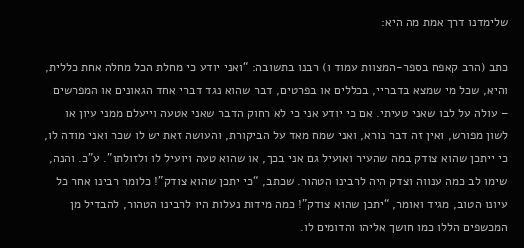שלימדנו דרך אמת מה היא:

כתב (הרב קאפח בספר-המצוות עמוד ו) רבנו בתשובה: “ואני יודע כי מחלת הכל מחלה אחת כללית, והיא, שכל מי שמצא בדבריי, בכללים או בפרטים, דבר שהוא נגד דברי אחד הגאונים או המפרשים – עולה על לבו שאני טעיתי. אם כי יודע אני כי לא רחוק הדבר שאני אטעה וייעלם ממני עיון או לשון מפורש, ואין זה דבר נורא, ואני שמח מאד על הביקורת, והעושה זאת יש לו שכר ואני מודה לו, כי ייתכן שהוא צודק במה שהעיר ואועיל גם אני בכך, או שהוא טעה ויועיל לו ולזולתו”. ע”כ. והנה, שימו לב כמה ענווה וצדק היה לרבינו הטהור. שכתב, “כי יתכן שהוא צודק”! כלומר רבינו אחר כל עיונו הטוב, מגיד ואומר, “יתכן שהוא צודק”! כמה מידות נעלות היו לרבינו הטהור, להבדיל מן המכשפים הללו כמו חושך אליהו והדומים לו.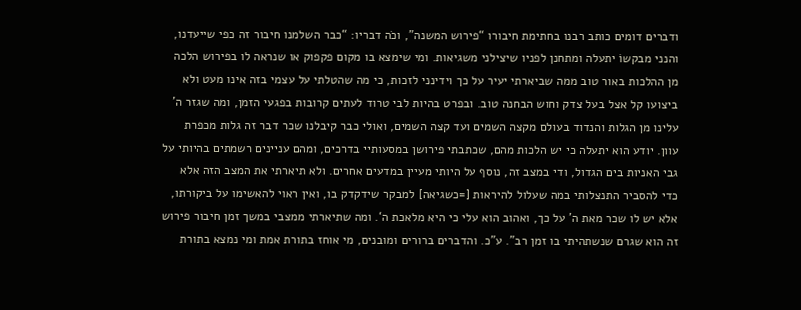ודברים דומים כותב רבנו בחתימת חיבורו “פירוש המשנה”, וכֹה דבריו: “כבר השלמנו חיבור זה כפי שייעדנו, והנני מבקשוֹ יתעלה ומתחנן לפניו שיצילני משגיאות. ומי שימצא בו מקום פקפוק או שנראה לו בפירוש הלכה מן ההלכות באור טוב ממה שביארתי יעיר על כך וידינני לזכות, כי מה שהטלתי על עצמי בזה אינו מעט ולא ביצועו קל אצל בעל צדק וחוש הבחנה טוב. ובפרט בהיות לבי טרוד לעתים קרובות בפגעי הזמן, ומה שגזר ה’ עלינו מן הגלות והנדוד בעולם מקצה השמים ועד קצה השמים, ואולי כבר קיבלנו שכר דבר זה גלות מכפרת עוון. יודע הוא יתעלה כי יש הלכות מהם, שכתבתי פירושן במסעותיי בדרכים, ומהם עניינים רשמתים בהיותי על גבי האניות בים הגדול, ודי במצב זה, נוסף על היותי מעיין במדעים אחרים. ולא תיארתי את המצב הזה אלא כדי להסביר התנצלותי במה שעלול להיראות [=כשגיאה] למבקר שידקדק בו, ואין ראוי להאשימו על ביקורתו, אלא יש לו שכר מאת ה’ על כך, ואהוב הוא עלי כי היא מלאכת ה‘. ומה שתיארתי ממצבי במשך זמן חיבור פירוש זה הוא שגרם שנשתהיתי בו זמן רב”. ע”כ. והדברים ברורים ומובנים, מי אוחז בתורת אמת ומי נמצא בתורת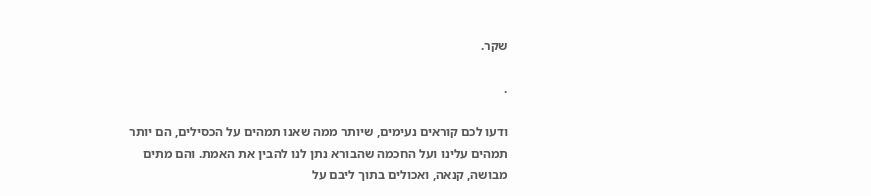שקר.

.

ודעו לכם קוראים נעימים, שיותר ממה שאנו תמהים על הכסילים, הם יותר תמהים עלינו ועל החכמה שהבורא נתן לנו להבין את האמת. והם מתים מבושה, קנאה, ואכולים בתוך ליבם על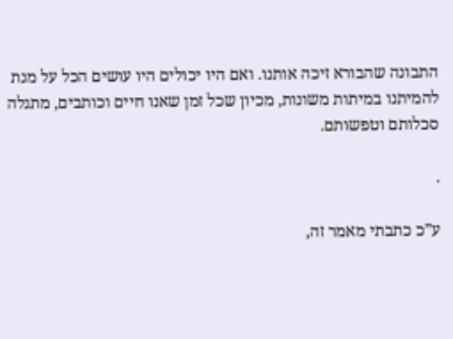התבונה שהבורא זיכה אותנו. ואם היו יכולים היו עושים הכל על מנת להמיתנו במיתות משונות, מכיון שכל זמן שאנו חיים וכותבים, מתגלה סכלותם וטפשותם.

.

ע”כ כתבתי מאמר זה,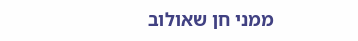ממני חן שאולוב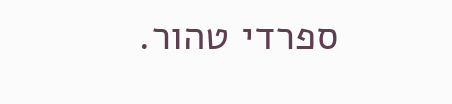ספרדי טהור.